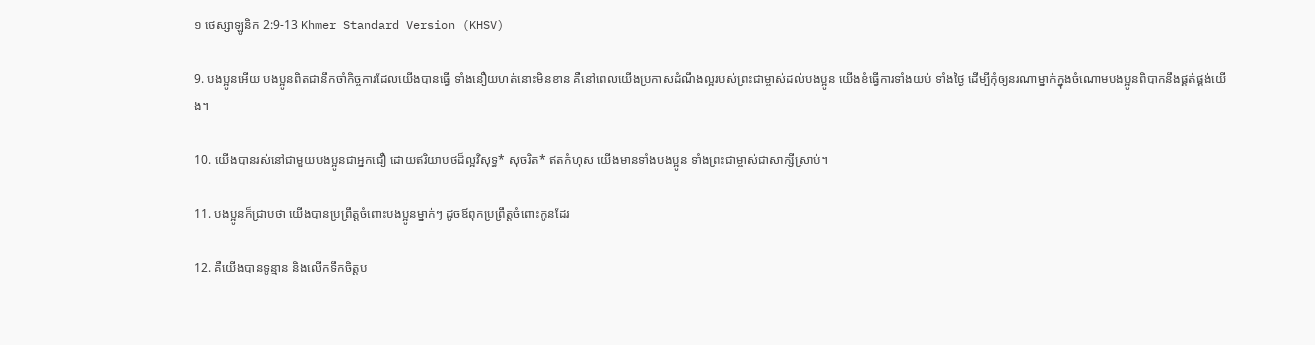១ ថេស្សា‌ឡូនិក 2:9-13 Khmer Standard Version (KHSV)

9. បង‌ប្អូនអើយ បង‌ប្អូនពិតជានឹកចាំកិច្ចការដែលយើងបានធ្វើ ទាំងនឿយ‌ហត់នោះមិនខាន គឺនៅពេលយើងប្រកាសដំណឹង‌ល្អរបស់ព្រះ‌ជាម្ចាស់ដល់បង‌ប្អូន យើងខំធ្វើការទាំងយប់ ទាំងថ្ងៃ ដើម្បីកុំឲ្យនរណាម្នាក់ក្នុងចំណោមបង‌ប្អូនពិបាកនឹងផ្គត់‌ផ្គង់យើង។

10. យើងបានរស់នៅជាមួយបង‌ប្អូនជាអ្នកជឿ ដោយឥរិយា‌បថដ៏ល្អវិសុទ្ធ* សុចរិត* ឥតកំហុស យើងមានទាំងបង‌ប្អូន ទាំងព្រះ‌ជាម្ចាស់ជាសាក្សីស្រាប់។

11. បង‌ប្អូនក៏ជ្រាបថា យើងបានប្រព្រឹត្តចំពោះបង‌ប្អូនម្នាក់ៗ ដូចឪពុកប្រព្រឹត្តចំពោះកូនដែរ

12. គឺយើងបានទូន្មាន និងលើកទឹកចិត្តប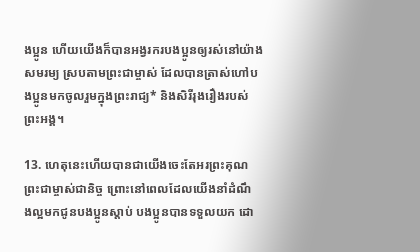ង‌ប្អូន ហើយយើងក៏បានអង្វរករបង‌ប្អូនឲ្យរស់នៅយ៉ាងសមរម្យ ស្របតាមព្រះ‌ជាម្ចាស់ ដែលបានត្រាស់ហៅបង‌ប្អូនមកចូលរួមក្នុងព្រះ‌រាជ្យ* និងសិរី‌រុងរឿងរបស់ព្រះ‌អង្គ។

13. ហេតុនេះហើយបានជាយើងចេះតែអរព្រះ‌គុណព្រះ‌ជាម្ចាស់ជា‌និច្ច ព្រោះនៅពេលដែលយើងនាំដំណឹង‌ល្អមកជូនបង‌ប្អូនស្ដាប់ បង‌ប្អូនបានទទួលយក ដោ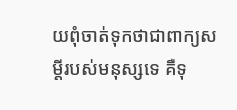យពុំចាត់ទុកថាជាពាក្យសម្ដីរបស់មនុស្សទេ គឺទុ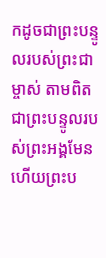កដូចជាព្រះ‌បន្ទូលរបស់ព្រះ‌ជាម្ចាស់ តាមពិតជាព្រះ‌បន្ទូលរបស់ព្រះ‌អង្គមែន ហើយព្រះ‌ប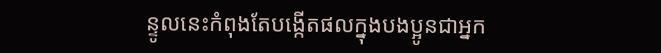ន្ទូលនេះកំពុងតែបង្កើតផលក្នុងបង‌ប្អូនជាអ្នក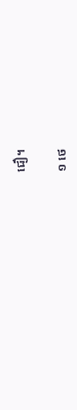ជឿ។

១ ថេ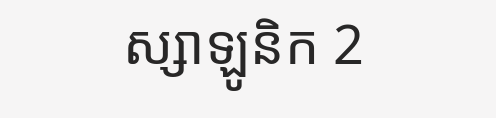ស្សា‌ឡូនិក 2